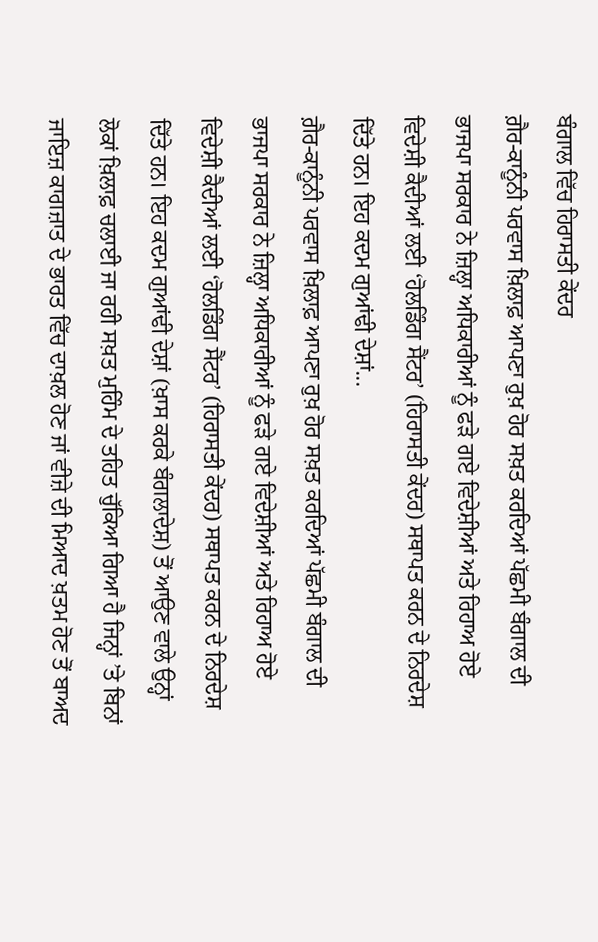ਬੰਗਾਲ ਵਿੱਚ ਹਿਰਾਸਤੀ ਕੇਂਦਰ
ਗ਼ੈਰ-ਕਾਨੂੰਨੀ ਪਰਵਾਸ ਖ਼ਿਲਾਫ਼ ਆਪਣਾ ਰੁਖ਼ ਹੋਰ ਸਖ਼ਤ ਕਰਦਿਆਂ ਪੱਛਮੀ ਬੰਗਾਲ ਦੀ ਭਾਜਪਾ ਸਰਕਾਰ ਨੇ ਜ਼ਿਲ੍ਹਾ ਅਧਿਕਾਰੀਆਂ ਨੂੰ ਫੜੇ ਗਏ ਵਿਦੇਸ਼ੀਆਂ ਅਤੇ ਰਿਹਾਅ ਹੋਏ ਵਿਦੇਸ਼ੀ ਕੈਦੀਆਂ ਲਈ ‘ਹੋਲਡਿੰਗ ਸੈਂਟਰ’ (ਹਿਰਾਸਤੀ ਕੇਂਦਰ) ਸਥਾਪਤ ਕਰਨ ਦੇ ਨਿਰਦੇਸ਼ ਦਿੱਤੇ ਹਨ। ਇਹ ਕਦਮ ਗੁਆਂਢੀ ਦੇਸ਼ਾਂ...
ਗ਼ੈਰ-ਕਾਨੂੰਨੀ ਪਰਵਾਸ ਖ਼ਿਲਾਫ਼ ਆਪਣਾ ਰੁਖ਼ ਹੋਰ ਸਖ਼ਤ ਕਰਦਿਆਂ ਪੱਛਮੀ ਬੰਗਾਲ ਦੀ ਭਾਜਪਾ ਸਰਕਾਰ ਨੇ ਜ਼ਿਲ੍ਹਾ ਅਧਿਕਾਰੀਆਂ ਨੂੰ ਫੜੇ ਗਏ ਵਿਦੇਸ਼ੀਆਂ ਅਤੇ ਰਿਹਾਅ ਹੋਏ ਵਿਦੇਸ਼ੀ ਕੈਦੀਆਂ ਲਈ ‘ਹੋਲਡਿੰਗ ਸੈਂਟਰ’ (ਹਿਰਾਸਤੀ ਕੇਂਦਰ) ਸਥਾਪਤ ਕਰਨ ਦੇ ਨਿਰਦੇਸ਼ ਦਿੱਤੇ ਹਨ। ਇਹ ਕਦਮ ਗੁਆਂਢੀ ਦੇਸ਼ਾਂ (ਖ਼ਾਸ ਕਰਕੇ ਬੰਗਲਾਦੇਸ਼) ਤੋਂ ਆਉਣ ਵਾਲੇ ਉਨ੍ਹਾਂ ਲੋਕਾਂ ਖ਼ਿਲਾਫ਼ ਚਲਾਈ ਜਾ ਰਹੀ ਸਖ਼ਤ ਮੁਹਿੰਮ ਦੇ ਤਹਿਤ ਚੁੱਕਿਆ ਗਿਆ ਹੈ ਜਿਨ੍ਹਾਂ ’ਤੇ ਬਿਨਾਂ ਜਾਇਜ਼ ਕਾਗਜ਼ਾਤ ਦੇ ਭਾਰਤ ਵਿੱਚ ਦਾਖ਼ਲ ਹੋਣ ਜਾਂ ਵੀਜ਼ੇ ਦੀ ਮਿਆਦ ਖ਼ਤਮ ਹੋਣ ਤੋਂ ਬਾਅਦ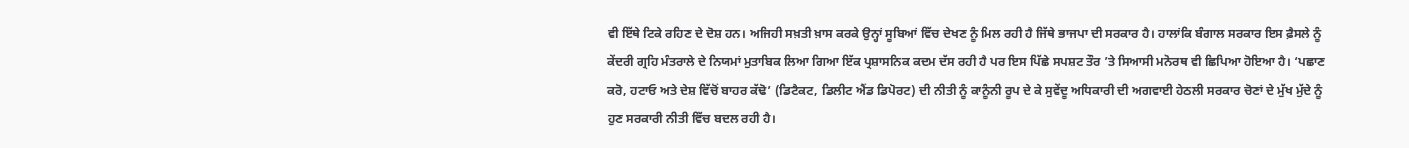ਵੀ ਇੱਥੇ ਟਿਕੇ ਰਹਿਣ ਦੇ ਦੋਸ਼ ਹਨ। ਅਜਿਹੀ ਸਖ਼ਤੀ ਖ਼ਾਸ ਕਰਕੇ ਉਨ੍ਹਾਂ ਸੂਬਿਆਂ ਵਿੱਚ ਦੇਖਣ ਨੂੰ ਮਿਲ ਰਹੀ ਹੈ ਜਿੱਥੇ ਭਾਜਪਾ ਦੀ ਸਰਕਾਰ ਹੈ। ਹਾਲਾਂਕਿ ਬੰਗਾਲ ਸਰਕਾਰ ਇਸ ਫ਼ੈਸਲੇ ਨੂੰ ਕੇਂਦਰੀ ਗ੍ਰਹਿ ਮੰਤਰਾਲੇ ਦੇ ਨਿਯਮਾਂ ਮੁਤਾਬਿਕ ਲਿਆ ਗਿਆ ਇੱਕ ਪ੍ਰਸ਼ਾਸਨਿਕ ਕਦਮ ਦੱਸ ਰਹੀ ਹੈ ਪਰ ਇਸ ਪਿੱਛੇ ਸਪਸ਼ਟ ਤੌਰ ’ਤੇ ਸਿਆਸੀ ਮਨੋਰਥ ਵੀ ਛਿਪਿਆ ਹੋਇਆ ਹੈ। ‘ਪਛਾਣ ਕਰੋ, ਹਟਾਓ ਅਤੇ ਦੇਸ਼ ਵਿੱਚੋਂ ਬਾਹਰ ਕੱਢੋ’ (ਡਿਟੈਕਟ, ਡਿਲੀਟ ਐਂਡ ਡਿਪੋਰਟ) ਦੀ ਨੀਤੀ ਨੂੰ ਕਾਨੂੰਨੀ ਰੂਪ ਦੇ ਕੇ ਸੁਵੇਂਦੂ ਅਧਿਕਾਰੀ ਦੀ ਅਗਵਾਈ ਹੇਠਲੀ ਸਰਕਾਰ ਚੋਣਾਂ ਦੇ ਮੁੱਖ ਮੁੱਦੇ ਨੂੰ ਹੁਣ ਸਰਕਾਰੀ ਨੀਤੀ ਵਿੱਚ ਬਦਲ ਰਹੀ ਹੈ।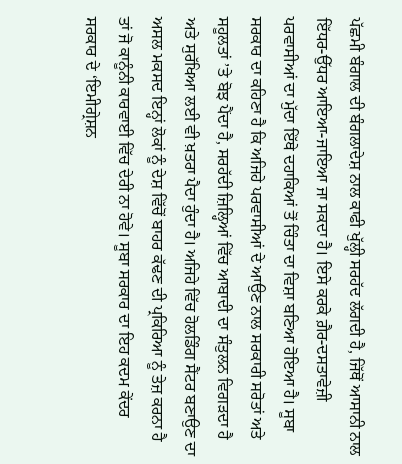ਪੱਛਮੀ ਬੰਗਾਲ ਦੀ ਬੰਗਲਾਦੇਸ਼ ਨਾਲ ਕਾਫੀ ਖੁੱਲ੍ਹੀ ਸਰਹੱਦ ਲੱਗਦੀ ਹੈ, ਜਿੱਥੋਂ ਆਸਾਨੀ ਨਾਲ ਇੱਧਰ-ਉੱਧਰ ਆਇਆ-ਜਾਇਆ ਜਾ ਸਕਦਾ ਹੈ। ਇਸੇ ਕਰਕੇ ਗ਼ੈਰ-ਦਸਤਾਵੇਜ਼ੀ ਪਰਵਾਸੀਆਂ ਦਾ ਮੁੱਦਾ ਇੱਥੇ ਦਹਾਕਿਆਂ ਤੋਂ ਚਿੰਤਾ ਦਾ ਵਿਸ਼ਾ ਬਣਿਆ ਹੋਇਆ ਹੈ। ਸੂਬਾ ਸਰਕਾਰ ਦਾ ਕਹਿਣਾ ਹੈ ਕਿ ਅਜਿਹੇ ਪਰਵਾਸੀਆਂ ਦੇ ਆਉਣ ਨਾਲ ਸਰਕਾਰੀ ਸਰੋਤਾਂ ਅਤੇ ਸਹੂਲਤਾਂ ’ਤੇ ਬੋਝ ਪੈਂਦਾ ਹੈ, ਸਰਹੱਦੀ ਜ਼ਿਲ੍ਹਿਆਂ ਵਿੱਚ ਆਬਾਦੀ ਦਾ ਸੰਤੁਲਨ ਵਿਗੜਦਾ ਹੈ ਅਤੇ ਸੁਰੱਖਿਆ ਲਈ ਵੀ ਖ਼ਤਰਾ ਪੈਦਾ ਹੁੰਦਾ ਹੈ। ਅਜਿਹੇ ਵਿੱਚ ਹੋਲਡਿੰਗ ਸੈਂਟਰ ਬਣਾਉਣ ਦਾ ਅਸਲ ਮਕਸਦ ਇਨ੍ਹਾਂ ਲੋਕਾਂ ਨੂੰ ਦੇਸ਼ ਵਿੱਚੋਂ ਬਾਹਰ ਕੱਢਣ ਦੀ ਪ੍ਰਕਿਰਿਆ ਨੂੰ ਤੇਜ਼ ਕਰਨਾ ਹੈ ਤਾਂ ਜੋ ਕਾਨੂੰਨੀ ਕਾਰਵਾਈ ਵਿੱਚ ਦੇਰੀ ਨਾ ਹੋਵੇ। ਸੂਬਾ ਸਰਕਾਰ ਦਾ ਇਹ ਕਦਮ ਕੇਂਦਰ ਸਰਕਾਰ ਦੇ ‘ਇਮੀਗ੍ਰੇਸ਼ਨ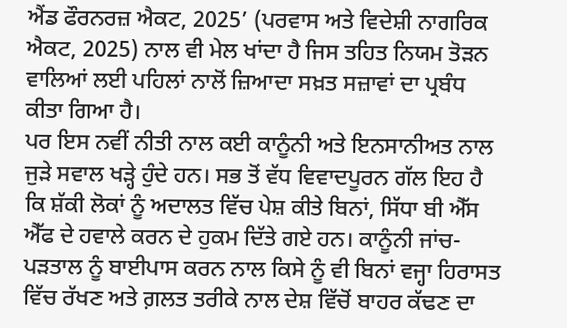ਐਂਡ ਫੌਰਨਰਜ਼ ਐਕਟ, 2025’ (ਪਰਵਾਸ ਅਤੇ ਵਿਦੇਸ਼ੀ ਨਾਗਰਿਕ ਐਕਟ, 2025) ਨਾਲ ਵੀ ਮੇਲ ਖਾਂਦਾ ਹੈ ਜਿਸ ਤਹਿਤ ਨਿਯਮ ਤੋੜਨ ਵਾਲਿਆਂ ਲਈ ਪਹਿਲਾਂ ਨਾਲੋਂ ਜ਼ਿਆਦਾ ਸਖ਼ਤ ਸਜ਼ਾਵਾਂ ਦਾ ਪ੍ਰਬੰਧ ਕੀਤਾ ਗਿਆ ਹੈ।
ਪਰ ਇਸ ਨਵੀਂ ਨੀਤੀ ਨਾਲ ਕਈ ਕਾਨੂੰਨੀ ਅਤੇ ਇਨਸਾਨੀਅਤ ਨਾਲ ਜੁੜੇ ਸਵਾਲ ਖੜ੍ਹੇ ਹੁੰਦੇ ਹਨ। ਸਭ ਤੋਂ ਵੱਧ ਵਿਵਾਦਪੂਰਨ ਗੱਲ ਇਹ ਹੈ ਕਿ ਸ਼ੱਕੀ ਲੋਕਾਂ ਨੂੰ ਅਦਾਲਤ ਵਿੱਚ ਪੇਸ਼ ਕੀਤੇ ਬਿਨਾਂ, ਸਿੱਧਾ ਬੀ ਐੱਸ ਐੱਫ ਦੇ ਹਵਾਲੇ ਕਰਨ ਦੇ ਹੁਕਮ ਦਿੱਤੇ ਗਏ ਹਨ। ਕਾਨੂੰਨੀ ਜਾਂਚ-ਪੜਤਾਲ ਨੂੰ ਬਾਈਪਾਸ ਕਰਨ ਨਾਲ ਕਿਸੇ ਨੂੰ ਵੀ ਬਿਨਾਂ ਵਜ੍ਹਾ ਹਿਰਾਸਤ ਵਿੱਚ ਰੱਖਣ ਅਤੇ ਗ਼ਲਤ ਤਰੀਕੇ ਨਾਲ ਦੇਸ਼ ਵਿੱਚੋਂ ਬਾਹਰ ਕੱਢਣ ਦਾ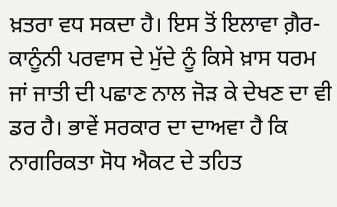ਖ਼ਤਰਾ ਵਧ ਸਕਦਾ ਹੈ। ਇਸ ਤੋਂ ਇਲਾਵਾ ਗ਼ੈਰ-ਕਾਨੂੰਨੀ ਪਰਵਾਸ ਦੇ ਮੁੱਦੇ ਨੂੰ ਕਿਸੇ ਖ਼ਾਸ ਧਰਮ ਜਾਂ ਜਾਤੀ ਦੀ ਪਛਾਣ ਨਾਲ ਜੋੜ ਕੇ ਦੇਖਣ ਦਾ ਵੀ ਡਰ ਹੈ। ਭਾਵੇਂ ਸਰਕਾਰ ਦਾ ਦਾਅਵਾ ਹੈ ਕਿ ਨਾਗਰਿਕਤਾ ਸੋਧ ਐਕਟ ਦੇ ਤਹਿਤ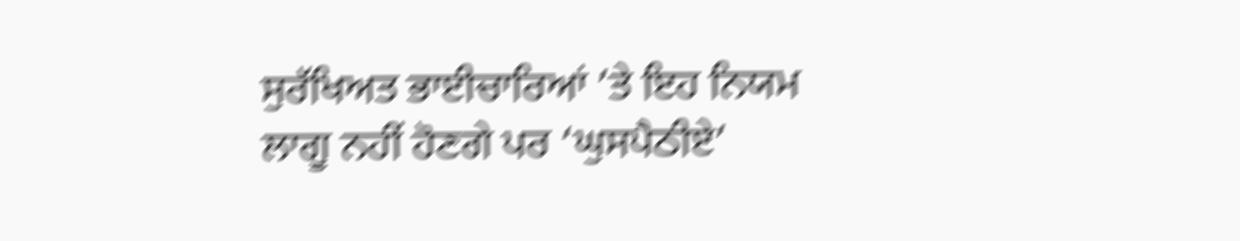ਸੁਰੱਖਿਅਤ ਭਾਈਚਾਰਿਆਂ ’ਤੇ ਇਹ ਨਿਯਮ ਲਾਗੂ ਨਹੀਂ ਹੋਣਗੇ ਪਰ ‘ਘੁਸਪੈਠੀਏ’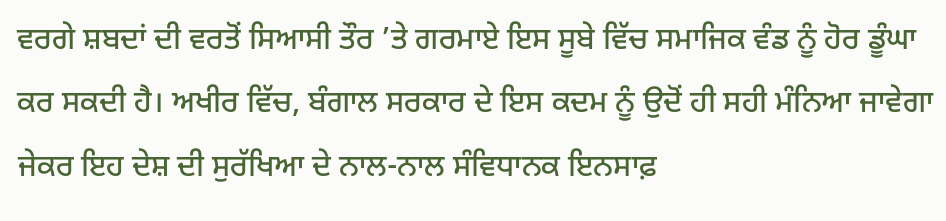ਵਰਗੇ ਸ਼ਬਦਾਂ ਦੀ ਵਰਤੋਂ ਸਿਆਸੀ ਤੌਰ ’ਤੇ ਗਰਮਾਏ ਇਸ ਸੂਬੇ ਵਿੱਚ ਸਮਾਜਿਕ ਵੰਡ ਨੂੰ ਹੋਰ ਡੂੰਘਾ ਕਰ ਸਕਦੀ ਹੈ। ਅਖੀਰ ਵਿੱਚ, ਬੰਗਾਲ ਸਰਕਾਰ ਦੇ ਇਸ ਕਦਮ ਨੂੰ ਉਦੋਂ ਹੀ ਸਹੀ ਮੰਨਿਆ ਜਾਵੇਗਾ ਜੇਕਰ ਇਹ ਦੇਸ਼ ਦੀ ਸੁਰੱਖਿਆ ਦੇ ਨਾਲ-ਨਾਲ ਸੰਵਿਧਾਨਕ ਇਨਸਾਫ਼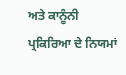ਅਤੇ ਕਾਨੂੰਨੀ ਪ੍ਰਕਿਰਿਆ ਦੇ ਨਿਯਮਾਂ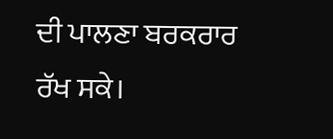ਦੀ ਪਾਲਣਾ ਬਰਕਰਾਰ ਰੱਖ ਸਕੇ।